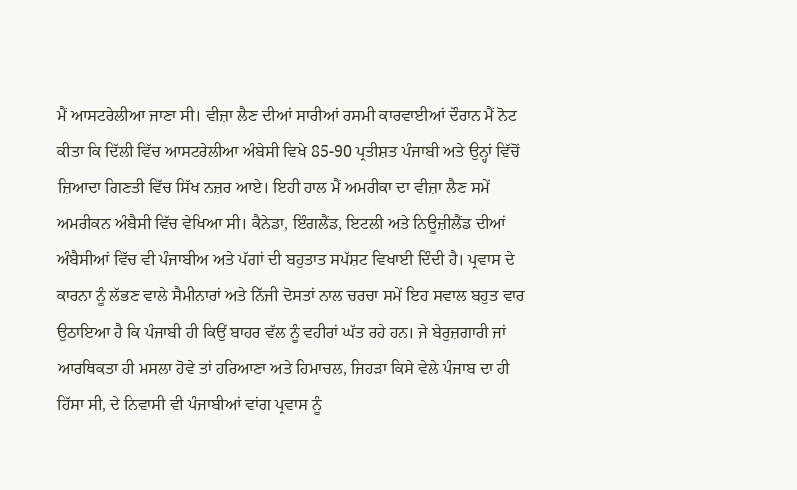ਮੈਂ ਆਸਟਰੇਲੀਆ ਜਾਣਾ ਸੀ। ਵੀਜ਼ਾ ਲੈਣ ਦੀਆਂ ਸਾਰੀਆਂ ਰਸਮੀ ਕਾਰਵਾਈਆਂ ਦੌਰਾਨ ਮੈਂ ਨੋਟ ਕੀਤਾ ਕਿ ਦਿੱਲੀ ਵਿੱਚ ਆਸਟਰੇਲੀਆ ਅੰਬੇਸੀ ਵਿਖੇ 85-90 ਪ੍ਰਤੀਸ਼ਤ ਪੰਜਾਬੀ ਅਤੇ ਉਨ੍ਹਾਂ ਵਿੱਚੋਂ ਜ਼ਿਆਦਾ ਗਿਣਤੀ ਵਿੱਚ ਸਿੱਖ ਨਜ਼ਰ ਆਏ। ਇਹੀ ਹਾਲ ਮੈਂ ਅਮਰੀਕਾ ਦਾ ਵੀਜ਼ਾ ਲੈਣ ਸਮੇਂ ਅਮਰੀਕਨ ਅੰਬੈਸੀ ਵਿੱਚ ਵੇਖਿਆ ਸੀ। ਕੈਨੇਡਾ, ਇੰਗਲੈਂਡ, ਇਟਲੀ ਅਤੇ ਨਿਊਜ਼ੀਲੈਂਡ ਦੀਆਂ ਅੰਬੈਸੀਆਂ ਵਿੱਚ ਵੀ ਪੰਜਾਬੀਅ ਅਤੇ ਪੱਗਾਂ ਦੀ ਬਹੁਤਾਤ ਸਪੱਸ਼ਟ ਵਿਖਾਈ ਦਿੰਦੀ ਹੈ। ਪ੍ਰਵਾਸ ਦੇ ਕਾਰਨਾ ਨੂੰ ਲੱਭਣ ਵਾਲੇ ਸੈਮੀਨਾਰਾਂ ਅਤੇ ਨਿੱਜੀ ਦੋਸਤਾਂ ਨਾਲ ਚਰਚਾ ਸਮੇਂ ਇਹ ਸਵਾਲ ਬਹੁਤ ਵਾਰ ਉਠਾਇਆ ਹੈ ਕਿ ਪੰਜਾਬੀ ਹੀ ਕਿਉਂ ਬਾਹਰ ਵੱਲ ਨੂੰ ਵਹੀਰਾਂ ਘੱਤ ਰਹੇ ਹਨ। ਜੇ ਬੇਰੁਜ਼ਗਾਰੀ ਜਾਂ ਆਰਥਿਕਤਾ ਹੀ ਮਸਲਾ ਹੋਵੇ ਤਾਂ ਹਰਿਆਣਾ ਅਤੇ ਹਿਮਾਚਲ, ਜਿਹੜਾ ਕਿਸੇ ਵੇਲੇ ਪੰਜਾਬ ਦਾ ਹੀ ਹਿੱਸਾ ਸੀ, ਦੇ ਨਿਵਾਸੀ ਵੀ ਪੰਜਾਬੀਆਂ ਵਾਂਗ ਪ੍ਰਵਾਸ ਨੂੰ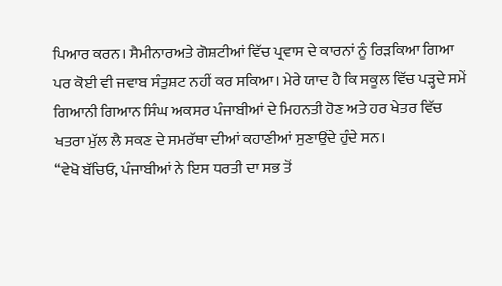ਪਿਆਰ ਕਰਨ। ਸੈਮੀਨਾਰਅਤੇ ਗੋਸ਼ਟੀਆਂ ਵਿੱਚ ਪ੍ਰਵਾਸ ਦੇ ਕਾਰਨਾਂ ਨੂੰ ਰਿੜਕਿਆ ਗਿਆ ਪਰ ਕੋਈ ਵੀ ਜਵਾਬ ਸੰਤੁਸ਼ਟ ਨਹੀਂ ਕਰ ਸਕਿਆ। ਮੇਰੇ ਯਾਦ ਹੈ ਕਿ ਸਕੂਲ ਵਿੱਚ ਪੜ੍ਹਦੇ ਸਮੇਂ ਗਿਆਨੀ ਗਿਆਨ ਸਿੰਘ ਅਕਸਰ ਪੰਜਾਬੀਆਂ ਦੇ ਮਿਹਨਤੀ ਹੋਣ ਅਤੇ ਹਰ ਖੇਤਰ ਵਿੱਚ ਖਤਰਾ ਮੁੱਲ ਲੈ ਸਕਣ ਦੇ ਸਮਰੱਥਾ ਦੀਆਂ ਕਹਾਣੀਆਂ ਸੁਣਾਉਂਦੇ ਹੁੰਦੇ ਸਨ।
‘‘ਵੇਖੋ ਬੱਚਿਓ, ਪੰਜਾਬੀਆਂ ਨੇ ਇਸ ਧਰਤੀ ਦਾ ਸਭ ਤੋਂ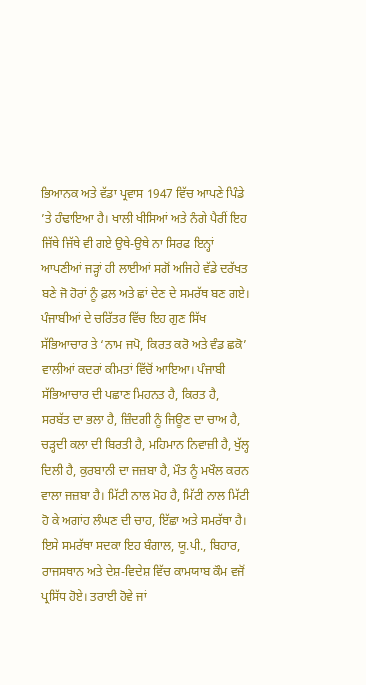ਭਿਆਨਕ ਅਤੇ ਵੱਡਾ ਪ੍ਰਵਾਸ 1947 ਵਿੱਚ ਆਪਣੇ ਪਿੰਡੇ ’ਤੇ ਹੰਢਾਇਆ ਹੈ। ਖਾਲੀ ਖੀਸਿਆਂ ਅਤੇ ਨੰਗੇ ਪੈਰੀਂ ਇਹ ਜਿੱਥੇ ਜਿੱਥੇ ਵੀ ਗਏ ਉਥੇ-ਉਥੇ ਨਾ ਸਿਰਫ ਇਨ੍ਹਾਂ ਆਪਣੀਆਂ ਜੜ੍ਹਾਂ ਹੀ ਲਾਈਆਂ ਸਗੋਂ ਅਜਿਹੇ ਵੱਡੇ ਦਰੱਖਤ ਬਣੇ ਜੋ ਹੋਰਾਂ ਨੂੰ ਫ਼ਲ ਅਤੇ ਛਾਂ ਦੇਣ ਦੇ ਸਮਰੱਥ ਬਣ ਗਏ। ਪੰਜਾਬੀਆਂ ਦੇ ਚਰਿੱਤਰ ਵਿੱਚ ਇਹ ਗੁਣ ਸਿੱਖ ਸੱਭਿਆਚਾਰ ਤੇ ‘ਨਾਮ ਜਪੋ, ਕਿਰਤ ਕਰੋ ਅਤੇ ਵੰਡ ਛਕੋ’ ਵਾਲੀਆਂ ਕਦਰਾਂ ਕੀਮਤਾਂ ਵਿੱਚੋਂ ਆਇਆ। ਪੰਜਾਬੀ ਸੱਭਿਆਚਾਰ ਦੀ ਪਛਾਣ ਮਿਹਨਤ ਹੈ, ਕਿਰਤ ਹੈ, ਸਰਬੱਤ ਦਾ ਭਲਾ ਹੈ, ਜ਼ਿੰਦਗੀ ਨੂੰ ਜਿਊਣ ਦਾ ਚਾਅ ਹੈ, ਚੜ੍ਹਦੀ ਕਲਾ ਦੀ ਬਿਰਤੀ ਹੈ, ਮਹਿਮਾਨ ਨਿਵਾਜ਼ੀ ਹੈ, ਖੁੱਲ੍ਹ ਦਿਲੀ ਹੈ, ਕੁਰਬਾਨੀ ਦਾ ਜਜ਼ਬਾ ਹੈ, ਮੌਤ ਨੂੰ ਮਖੌਲ ਕਰਨ ਵਾਲਾ ਜਜ਼ਬਾ ਹੈ। ਮਿੱਟੀ ਨਾਲ ਮੋਹ ਹੈ, ਮਿੱਟੀ ਨਾਲ ਮਿੱਟੀ ਹੋ ਕੇ ਅਗਾਂਹ ਲੰਘਣ ਦੀ ਚਾਹ, ਇੱਛਾ ਅਤੇ ਸਮਰੱਥਾ ਹੈ। ਇਸੇ ਸਮਰੱਥਾ ਸਦਕਾ ਇਹ ਬੰਗਾਲ, ਯੂ.ਪੀ., ਬਿਹਾਰ, ਰਾਜਸਥਾਨ ਅਤੇ ਦੇਸ਼-ਵਿਦੇਸ਼ ਵਿੱਚ ਕਾਮਯਾਬ ਕੌਮ ਵਜੋਂ ਪ੍ਰਸਿੱਧ ਹੋਏ। ਤਰਾਈ ਹੋਵੇ ਜਾਂ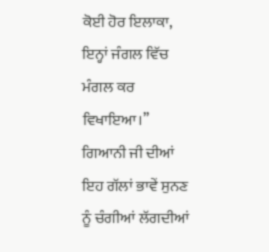ਕੋਈ ਹੋਰ ਇਲਾਕਾ, ਇਨ੍ਹਾਂ ਜੰਗਲ ਵਿੱਚ ਮੰਗਲ ਕਰ ਵਿਖਾਇਆ।’’
ਗਿਆਨੀ ਜੀ ਦੀਆਂ ਇਹ ਗੱਲਾਂ ਭਾਵੇਂ ਸੁਨਣ ਨੂੰ ਚੰਗੀਆਂ ਲੱਗਦੀਆਂ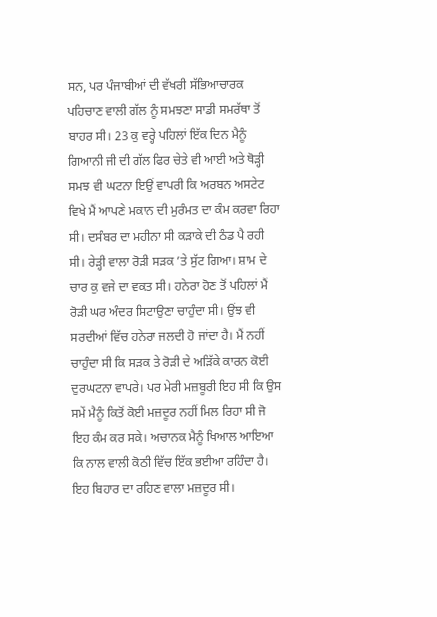ਸਨ, ਪਰ ਪੰਜਾਬੀਆਂ ਦੀ ਵੱਖਰੀ ਸੱਭਿਆਚਾਰਕ ਪਹਿਚਾਣ ਵਾਲੀ ਗੱਲ ਨੂੰ ਸਮਝਣਾ ਸਾਡੀ ਸਮਰੱਥਾ ਤੋਂ ਬਾਹਰ ਸੀ। 23 ਕੁ ਵਰ੍ਹੇ ਪਹਿਲਾਂ ਇੱਕ ਦਿਨ ਮੈਨੂੰ ਗਿਆਨੀ ਜੀ ਦੀ ਗੱਲ ਫਿਰ ਚੇਤੇ ਵੀ ਆਈ ਅਤੇ ਥੋੜ੍ਹੀ ਸਮਝ ਵੀ ਘਟਨਾ ਇਉਂ ਵਾਪਰੀ ਕਿ ਅਰਬਨ ਅਸਟੇਟ ਵਿਖੇ ਮੈਂ ਆਪਣੇ ਮਕਾਨ ਦੀ ਮੁਰੰਮਤ ਦਾ ਕੰਮ ਕਰਵਾ ਰਿਹਾ ਸੀ। ਦਸੰਬਰ ਦਾ ਮਹੀਨਾ ਸੀ ਕੜਾਕੇ ਦੀ ਠੰਡ ਪੈ ਰਹੀ ਸੀ। ਰੇੜ੍ਹੀ ਵਾਲਾ ਰੋੜੀ ਸੜਕ ’ਤੇ ਸੁੱਟ ਗਿਆ। ਸ਼ਾਮ ਦੇ ਚਾਰ ਕੁ ਵਜੇ ਦਾ ਵਕਤ ਸੀ। ਹਨੇਰਾ ਹੋਣ ਤੋਂ ਪਹਿਲਾਂ ਮੈਂ ਰੋੜੀ ਘਰ ਅੰਦਰ ਸਿਟਾਉਣਾ ਚਾਹੁੰਦਾ ਸੀ। ਉਂਝ ਵੀ ਸਰਦੀਆਂ ਵਿੱਚ ਹਨੇਰਾ ਜਲਦੀ ਹੋ ਜਾਂਦਾ ਹੈ। ਮੈਂ ਨਹੀਂ ਚਾਹੁੰਦਾ ਸੀ ਕਿ ਸੜਕ ਤੇ ਰੋੜੀ ਦੇ ਅੜਿੱਕੇ ਕਾਰਨ ਕੋਈ ਦੁਰਘਟਨਾ ਵਾਪਰੇ। ਪਰ ਮੇਰੀ ਮਜ਼ਬੂਰੀ ਇਹ ਸੀ ਕਿ ਉਸ ਸਮੇਂ ਮੈਨੂੰ ਕਿਤੋਂ ਕੋਈ ਮਜ਼ਦੂਰ ਨਹੀਂ ਮਿਲ ਰਿਹਾ ਸੀ ਜੋ ਇਹ ਕੰਮ ਕਰ ਸਕੇ। ਅਚਾਨਕ ਮੈਨੂੰ ਖਿਆਲ ਆਇਆ ਕਿ ਨਾਲ ਵਾਲੀ ਕੋਠੀ ਵਿੱਚ ਇੱਕ ਭਈਆ ਰਹਿੰਦਾ ਹੈ। ਇਹ ਬਿਹਾਰ ਦਾ ਰਹਿਣ ਵਾਲਾ ਮਜ਼ਦੂਰ ਸੀ।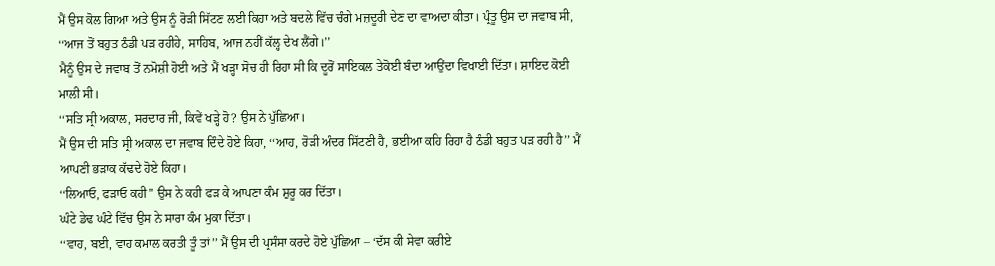ਮੈਂ ਉਸ ਕੋਲ ਗਿਆ ਅਤੇ ਉਸ ਨੂੰ ਰੋੜੀ ਸਿੱਟਣ ਲਈ ਕਿਹਾ ਅਤੇ ਬਦਲੇ ਵਿੱਚ ਚੰਗੇ ਮਜ਼ਦੂਰੀ ਦੇਣ ਦਾ ਵਾਅਦਾ ਕੀਤਾ। ਪ੍ਰੰਤੂ ਉਸ ਦਾ ਜਵਾਬ ਸੀ,
‘‘ਆਜ ਤੋਂ ਬਹੁਤ ਠੰਡੀ ਪੜ ਰਹੀਹੇ, ਸਾਹਿਬ, ਆਜ ਨਹੀਂ ਕੱਲ੍ਹ ਦੇਖ ਲੈਂਗੇ।’’
ਮੈਨੂੰ ਉਸ ਦੇ ਜਵਾਬ ਤੋਂ ਨਮੋਸ਼ੀ ਹੋਈ ਅਤੇ ਮੈਂ ਖੜ੍ਹਾ ਸੋਚ ਹੀ ਰਿਹਾ ਸੀ ਕਿ ਦੂਰੋਂ ਸਾਇਕਲ ਤੇਕੋਈ ਬੰਦਾ ਆਉਂਦਾ ਵਿਖਾਈ ਦਿੱਤਾ। ਸ਼ਾਇਦ ਕੋਈ ਮਾਲੀ ਸੀ।
‘‘ਸਤਿ ਸ੍ਰੀ ਅਕਾਲ, ਸਰਦਾਰ ਜੀ, ਕਿਵੇਂ ਖੜ੍ਹੇ ਹੋ? ਉਸ ਨੇ ਪੁੱਛਿਆ।
ਮੈਂ ਉਸ ਦੀ ਸਤਿ ਸ੍ਰੀ ਅਕਾਲ ਦਾ ਜਵਾਬ ਦਿੰਦੇ ਹੋਏ ਕਿਹਾ, ‘‘ਆਹ, ਰੋੜੀ ਅੰਦਰ ਸਿੱਟਣੀ ਹੈ, ਭਈਆ ਕਹਿ ਰਿਹਾ ਹੈ ਠੰਡੀ ਬਹੁਤ ਪੜ ਰਹੀ ਹੈ’’ ਮੈਂ ਆਪਣੀ ਭੜਾਕ ਕੱਢਦੇ ਹੋਏ ਕਿਹਾ।
‘‘ਲਿਆਓ, ਫੜਾਓ ਕਹੀ’’ ਉਸ ਨੇ ਕਹੀ ਫੜ ਕੇ ਆਪਣਾ ਕੰਮ ਸ਼ੁਰੂ ਕਰ ਦਿੱਤਾ।
ਘੰਟੇ ਡੇਢ ਘੰਟੇ ਵਿੱਚ ਉਸ ਨੇ ਸਾਰਾ ਕੰਮ ਮੁਕਾ ਦਿੱਤਾ।
‘‘ਵਾਹ, ਬਈ, ਵਾਹ ਕਮਾਲ ਕਰਤੀ ਤੂੰ ਤਾਂ’’ ਮੈਂ ਉਸ ਦੀ ਪ੍ਰਸੰਸਾ ਕਰਦੇ ਹੋਏ ਪੁੱਛਿਆ – ‘ਦੱਸ ਕੀ ਸੇਵਾ ਕਰੀਏ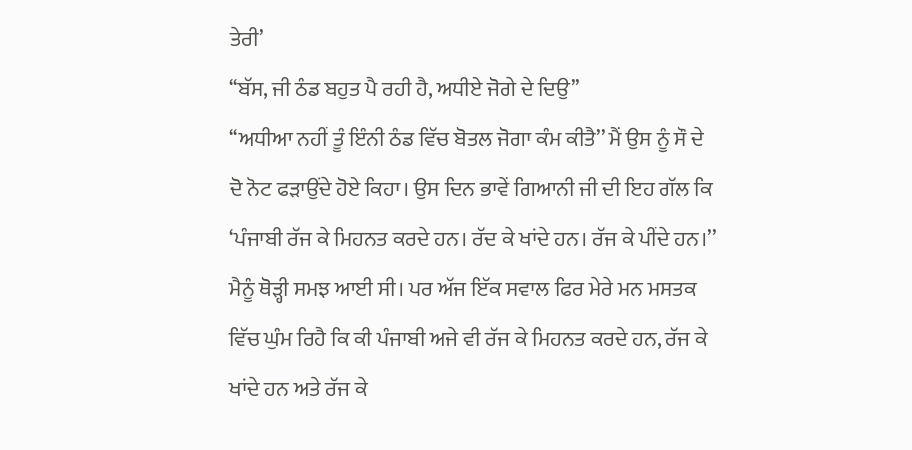ਤੇਰੀ’
‘‘ਬੱਸ, ਜੀ ਠੰਡ ਬਹੁਤ ਪੈ ਰਹੀ ਹੈ, ਅਧੀਏ ਜੋਗੇ ਦੇ ਦਿਉ’’
‘‘ਅਧੀਆ ਨਹੀਂ ਤੂੰ ਇੰਨੀ ਠੰਡ ਵਿੱਚ ਬੋਤਲ ਜੋਗਾ ਕੰਮ ਕੀਤੈ’’ ਮੈਂ ਉਸ ਨੂੰ ਸੌ ਦੇ ਦੋ ਨੋਟ ਫੜਾਉਂਦੇ ਹੋਏ ਕਿਹਾ। ਉਸ ਦਿਨ ਭਾਵੇਂ ਗਿਆਨੀ ਜੀ ਦੀ ਇਹ ਗੱਲ ਕਿ ‘ਪੰਜਾਬੀ ਰੱਜ ਕੇ ਮਿਹਨਤ ਕਰਦੇ ਹਨ। ਰੱਦ ਕੇ ਖਾਂਦੇ ਹਨ। ਰੱਜ ਕੇ ਪੀਂਦੇ ਹਨ।’’ ਮੈਨੂੰ ਥੋੜ੍ਹੀ ਸਮਝ ਆਈ ਸੀ। ਪਰ ਅੱਜ ਇੱਕ ਸਵਾਲ ਫਿਰ ਮੇਰੇ ਮਨ ਮਸਤਕ ਵਿੱਚ ਘੁੰਮ ਰਿਹੈ ਕਿ ਕੀ ਪੰਜਾਬੀ ਅਜੇ ਵੀ ਰੱਜ ਕੇ ਮਿਹਨਤ ਕਰਦੇ ਹਨ, ਰੱਜ ਕੇ ਖਾਂਦੇ ਹਨ ਅਤੇ ਰੱਜ ਕੇ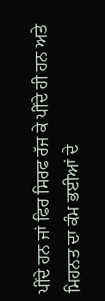ਪੀਂਦੇ ਹਨ ਜਾਂ ਫਿਰ ਸਿਰਫ ਰੱਜ ਕੇ ਪੀਂਦੇ ਹੀ ਹਨ ਅਤੇ ਮਿਹਨਤ ਦਾ ਕੰਮ ਭਈਆਂ ਦੇ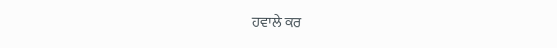ਹਵਾਲੇ ਕਰ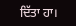ਦਿੱਤਾ ਹਾ।